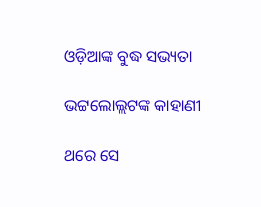ଓଡ଼ିଆଙ୍କ ବୁଦ୍ଧ ସଭ୍ୟତା

ଭଟ୍ଟଲୋଲ୍ଲଟଙ୍କ କାହାଣୀ

ଥରେ ସେ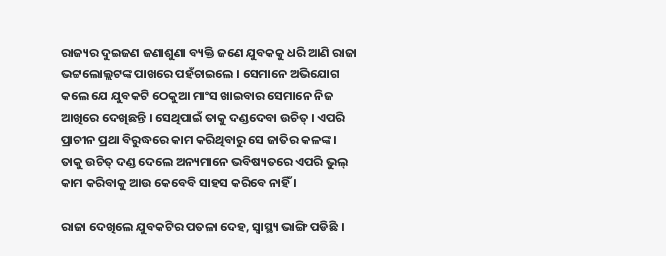ରାଜ୍ୟର ଦୁଇଜଣ ଜଣାଶୁଣା ବ୍ୟକ୍ତି ଜଣେ ଯୁବକକୁ ଧରି ଆଣି ରାଜା ଭଟ୍ଟଲୋଲ୍ଲଟଙ୍କ ପାଖରେ ପହଁଚାଇଲେ । ସେମାନେ ଅଭିଯୋଗ କଲେ ଯେ ଯୁବକଟି ଠେକୁଆ ମାଂସ ଖାଇବାର ସେମାନେ ନିଜ ଆଖିରେ ଦେଖିଛନ୍ତି । ସେଥିପାଇଁ ତାକୁ ଦଣ୍ଡଦେବା ଉଚିତ୍ । ଏପରି ପ୍ରାଚୀନ ପ୍ରଥା ବିରୁଦ୍ଧରେ କାମ କରିଥିବାରୁ ସେ ଜାତିର କଳଙ୍କ । ତାକୁ ଉଚିତ୍ ଦଣ୍ଡ ଦେଲେ ଅନ୍ୟମାନେ ଭବିଷ୍ୟତରେ ଏପରି ଭୁଲ୍ କାମ କରିବାକୁ ଆଉ କେବେବି ସାହସ କରିବେ ନାହିଁ ।

ରାଜା ଦେଖିଲେ ଯୁବକଟିର ପତଳା ଦେହ, ସ୍ୱାସ୍ଥ୍ୟ ଭାଙ୍ଗି ପଡିଛି ।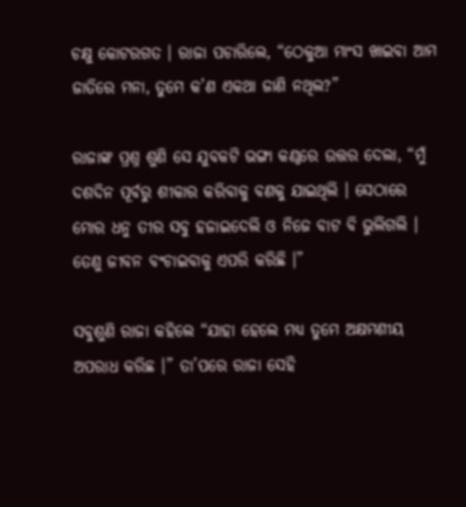ଚକ୍ଷୁ କୋଟରଗତ । ରାଜା ପଚାରିଲେ, “ଠେକୁଆ ମାଂସ ଖାଇବା ଆମ ଜାତିରେ ମନା, ତୁମେ କ’ଣ ଏକଥା ଜାଣି ନଥିଲ?”

ରାଜାଙ୍କ ପ୍ରଶ୍ନ ଶୁଣି ସେ ଯୁବକଟି ଭଙ୍ଗା କଣ୍ଠରେ ଉତ୍ତର ଦେଲା, “ମୁଁ ଦଶଦିନ ପୂର୍ବରୁ ଶୀକାର କରିବାକୁ ବଣକୁ ଯାଇଥିଲି । ସେଠାରେ ମୋର ଧନୁ ତୀର ସବୁ ହଜାଇଦେଲି ଓ ନିଜେ ବାଟ ବି ଭୁଲିଗଲି । ତେଣୁ ଜୀବନ ବଂଚାଇବାକୁ ଏପରି କରିଛି ।”

ସବୁଶୁଣି ରାଜା କହିଲେ “ଯାହା ହେଲେ ମଧ୍ୟ ତୁମେ ଅକ୍ଷମଣୀୟ ଅପରାଧ କରିଛ ।” ତା’ପରେ ରାଜା ସେହି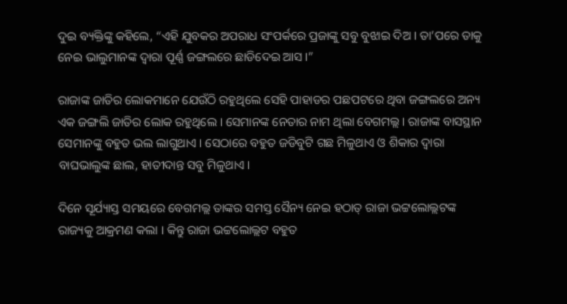ଦୁଇ ବ୍ୟକ୍ତିଙ୍କୁ କହିଲେ, “ଏହି ଯୁବକର ଅପରାଧ ସଂପର୍କରେ ପ୍ରଜାଙ୍କୁ ସବୁ ବୁଝାଇ ଦିଅ । ତା’ପରେ ତାକୁ ନେଇ ଭାଲୁମାନଙ୍କ ଦ୍ୱାରା ପୂର୍ଣ୍ଣ ଜଙ୍ଗଲରେ ଛାଡିଦେଇ ଆସ ।”

ରାଜାଙ୍କ ଜାତିର ଲୋକମାନେ ଯେଉଁଠି ରହୁଥିଲେ ସେହି ପାହାଡର ପଛପଟରେ ଥିବା ଜଙ୍ଗଲରେ ଅନ୍ୟ ଏକ ଜଙ୍ଗଲି ଜାତିର ଲୋକ ରହୁଥିଲେ । ସେମାନଙ୍କ ନେତାର ନାମ ଥିଲା ବେଗମଲ୍ଲ । ରାଜାଙ୍କ ବାସସ୍ଥାନ ସେମାନଙ୍କୁ ବହୁତ ଭଲ ଲାଗୁଥାଏ । ସେଠାରେ ବହୁତ ଜଡିବୁଟି ଗଛ ମିଳୁଥାଏ ଓ ଶିକାର ଦ୍ୱାରା ବାଘଭାଲୁଙ୍କ ଛାଲ, ହାତୀଦାନ୍ତ ସବୁ ମିଳୁଥାଏ ।

ଦିନେ ସୂର୍ଯ୍ୟାସ୍ତ ସମୟରେ ବେଗମଲ୍ଲ ତାଙ୍କର ସମସ୍ତ ସୈନ୍ୟ ନେଇ ହଠାତ୍ ରାଜା ଭଟ୍ଟଲୋଲ୍ଲଟଙ୍କ ରାଜ୍ୟକୁ ଆକ୍ରମଣ କଲା । କିନ୍ତୁ ରାଜା ଭଟ୍ଟଲୋଲ୍ଲଟ ବହୁତ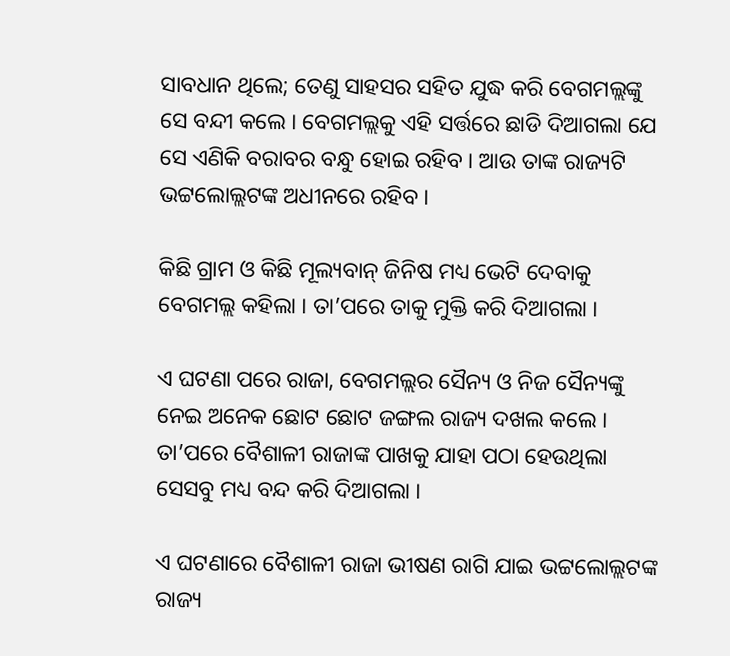ସାବଧାନ ଥିଲେ; ତେଣୁ ସାହସର ସହିତ ଯୁଦ୍ଧ କରି ବେଗମଲ୍ଲଙ୍କୁ ସେ ବନ୍ଦୀ କଲେ । ବେଗମଲ୍ଲକୁ ଏହି ସର୍ତ୍ତରେ ଛାଡି ଦିଆଗଲା ଯେ ସେ ଏଣିକି ବରାବର ବନ୍ଧୁ ହୋଇ ରହିବ । ଆଉ ତାଙ୍କ ରାଜ୍ୟଟି ଭଟ୍ଟଲୋଲ୍ଲଟଙ୍କ ଅଧୀନରେ ରହିବ ।

କିଛି ଗ୍ରାମ ଓ କିଛି ମୂଲ୍ୟବାନ୍ ଜିନିଷ ମଧ୍ୟ ଭେଟି ଦେବାକୁ ବେଗମଲ୍ଲ କହିଲା । ତା’ପରେ ତାକୁ ମୁକ୍ତି କରି ଦିଆଗଲା ।

ଏ ଘଟଣା ପରେ ରାଜା, ବେଗମଲ୍ଲର ସୈନ୍ୟ ଓ ନିଜ ସୈନ୍ୟଙ୍କୁ ନେଇ ଅନେକ ଛୋଟ ଛୋଟ ଜଙ୍ଗଲ ରାଜ୍ୟ ଦଖଲ କଲେ । ତା’ପରେ ବୈଶାଳୀ ରାଜାଙ୍କ ପାଖକୁ ଯାହା ପଠା ହେଉଥିଲା ସେସବୁ ମଧ୍ୟ ବନ୍ଦ କରି ଦିଆଗଲା ।

ଏ ଘଟଣାରେ ବୈଶାଳୀ ରାଜା ଭୀଷଣ ରାଗି ଯାଇ ଭଟ୍ଟଲୋଲ୍ଲଟଙ୍କ ରାଜ୍ୟ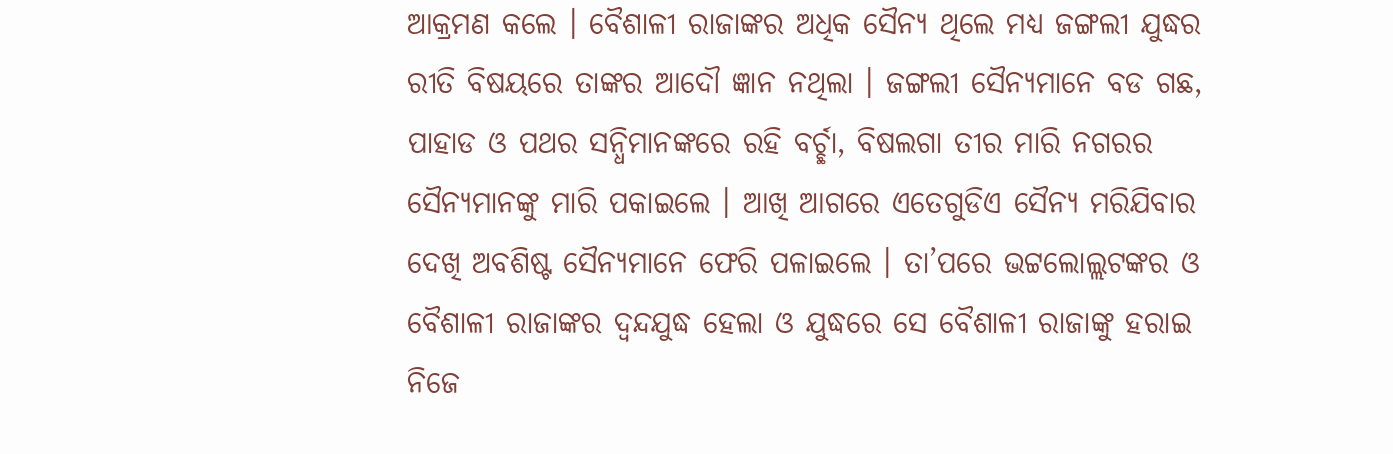ଆକ୍ରମଣ କଲେ । ବୈଶାଳୀ ରାଜାଙ୍କର ଅଧିକ ସୈନ୍ୟ ଥିଲେ ମଧ୍ୟ ଜଙ୍ଗଲୀ ଯୁଦ୍ଧର ରୀତି ବିଷୟରେ ତାଙ୍କର ଆଦୌ ଜ୍ଞାନ ନଥିଲା । ଜଙ୍ଗଲୀ ସୈନ୍ୟମାନେ ବଡ ଗଛ, ପାହାଡ ଓ ପଥର ସନ୍ଧିମାନଙ୍କରେ ରହି ବର୍ଚ୍ଛା, ବିଷଲଗା ତୀର ମାରି ନଗରର ସୈନ୍ୟମାନଙ୍କୁ ମାରି ପକାଇଲେ । ଆଖି ଆଗରେ ଏତେଗୁଡିଏ ସୈନ୍ୟ ମରିଯିବାର ଦେଖି ଅବଶିଷ୍ଟ ସୈନ୍ୟମାନେ ଫେରି ପଳାଇଲେ । ତା’ପରେ ଭଟ୍ଟଲୋଲ୍ଲଟଙ୍କର ଓ ବୈଶାଳୀ ରାଜାଙ୍କର ଦ୍ୱନ୍ଦଯୁଦ୍ଧ ହେଲା ଓ ଯୁଦ୍ଧରେ ସେ ବୈଶାଳୀ ରାଜାଙ୍କୁ ହରାଇ ନିଜେ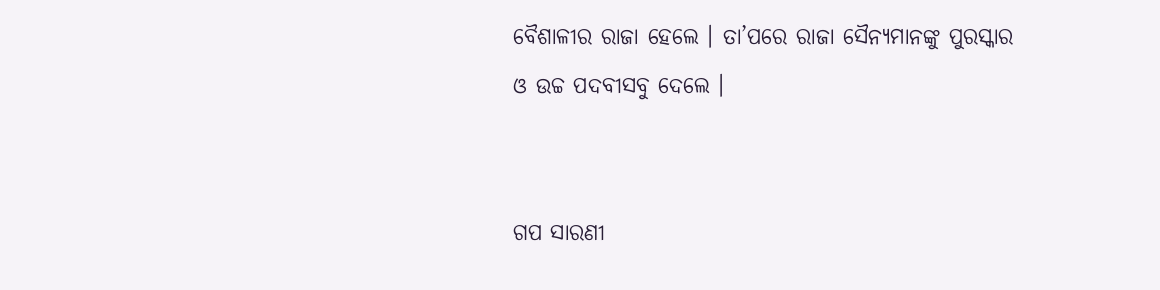ବୈଶାଳୀର ରାଜା ହେଲେ । ତା’ପରେ ରାଜା ସୈନ୍ୟମାନଙ୍କୁ ପୁରସ୍କାର ଓ ଉଚ୍ଚ ପଦବୀସବୁ ଦେଲେ ।


ଗପ ସାରଣୀ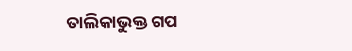ତାଲିକାଭୁକ୍ତ ଗପ